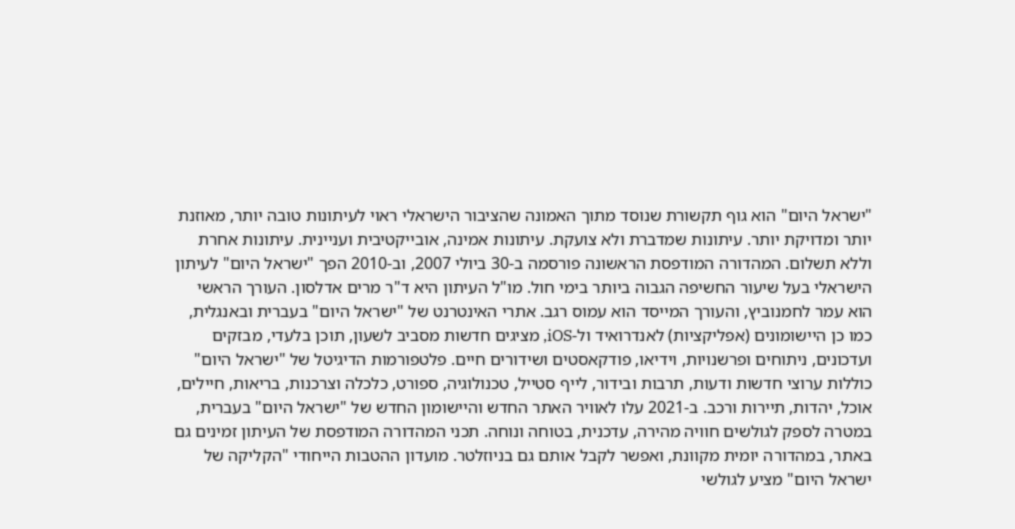"ישראל היום" הוא גוף תקשורת שנוסד מתוך האמונה שהציבור הישראלי ראוי לעיתונות טובה יותר, מאוזנת יותר ומדויקת יותר. עיתונות שמדברת ולא צועקת. עיתונות אמינה, אובייקטיבית ועניינית. עיתונות אחרת וללא תשלום. המהדורה המודפסת הראשונה פורסמה ב-30 ביולי 2007, וב-2010 הפך "ישראל היום" לעיתון הישראלי בעל שיעור החשיפה הגבוה ביותר בימי חול. מו"ל העיתון היא ד"ר מרים אדלסון. העורך הראשי הוא עמר לחמנוביץ, והעורך המייסד הוא עמוס רגב. אתרי האינטרנט של "ישראל היום" בעברית ובאנגלית, כמו כן היישומונים (אפליקציות) לאנדרואיד ול-iOS, מציגים חדשות מסביב לשעון, תוכן בלעדי, מבזקים ועדכונים, ניתוחים ופרשנויות, וידיאו, פודקאסטים ושידורים חיים. פלטפורמות הדיגיטל של "ישראל היום" כוללות ערוצי חדשות ודעות, תרבות ובידור, לייף סטייל, טכנולוגיה, ספורט, כלכלה וצרכנות, בריאות, חיילים, אוכל, יהדות, תיירות ורכב. ב-2021 עלו לאוויר האתר החדש והיישומון החדש של "ישראל היום" בעברית, במטרה לספק לגולשים חוויה מהירה, עדכנית, בטוחה ונוחה. תכני המהדורה המודפסת של העיתון זמינים גם באתר, במהדורה יומית מקוונת, ואפשר לקבל אותם גם בניוזלטר. מועדון ההטבות הייחודי "הקליקה של ישראל היום" מציע לגולשי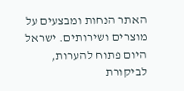האתר הנחות ומבצעים על מוצרים ושירותים. ישראל היום פתוח להערות, לביקורת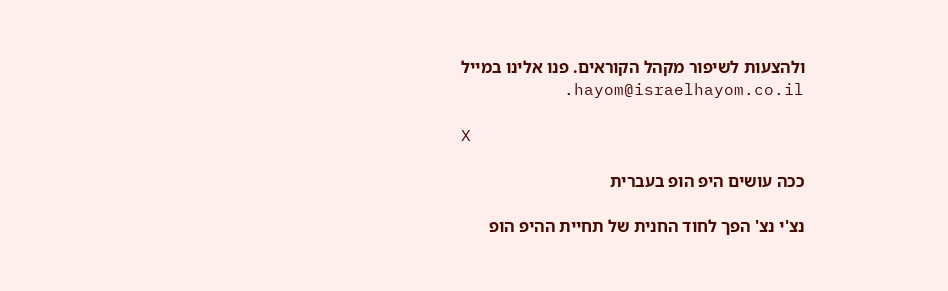ולהצעות לשיפור מקהל הקוראים. פנו אלינו במייל hayom@israelhayom.co.il.

X

ככה עושים היפ הופ בעברית

נצ'י נצ' הפך לחוד החנית של תחיית ההיפ הופ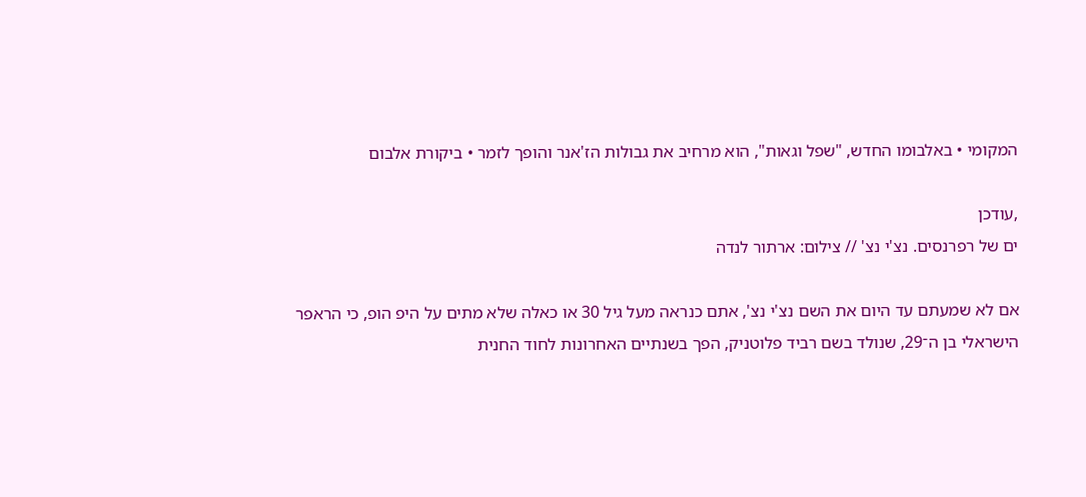המקומי • באלבומו החדש, "שפל וגאות", הוא מרחיב את גבולות הז'אנר והופך לזמר • ביקורת אלבום

,עודכן
ים של רפרנסים. נצ'י נצ' // צילום: ארתור לנדה

אם לא שמעתם עד היום את השם נצ'י נצ', אתם כנראה מעל גיל 30 או כאלה שלא מתים על היפ הופ, כי הראפר הישראלי בן ה־29, שנולד בשם רביד פלוטניק, הפך בשנתיים האחרונות לחוד החנית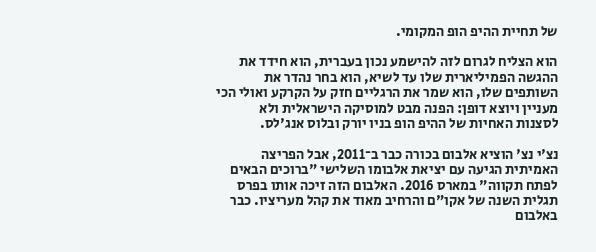של תחיית ההיפ הופ המקומי.

הוא הצליח לגרום לזה להישמע נכון בעברית, הוא חידד את ההגשה הפמיליארית שלו עד לשיא, הוא בחר נהדר את השותפים שלו, הוא שמר את הרגליים חזק על הקרקע ואולי הכי מעניין ויוצא דופן: הפנה מבט למוסיקה הישראלית ולא לסצנות האחיות של ההיפ הופ בניו יורק ובלוס אנג'לס.

נצ'י נצ' הוציא אלבום בכורה כבר ב־2011, אבל הפריצה האמיתית הגיעה עם יציאת אלבומו השלישי "ברוכים הבאים לפתח תקווה" במארס 2016. האלבום הזה זיכה אותו בפרס תגלית השנה של אקו"ם והרחיב מאוד את קהל מעריציו. כבר באלבום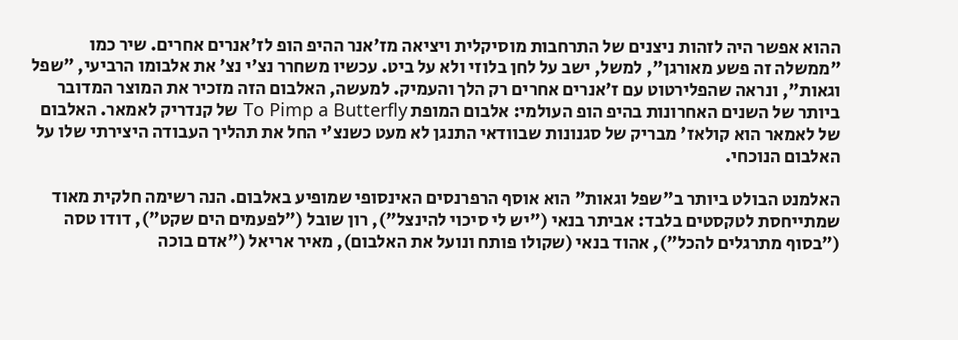ההוא אפשר היה לזהות ניצנים של התרחבות מוסיקלית ויציאה מז'אנר ההיפ הופ לז'אנרים אחרים. שיר כמו "ממשלה זה פשע מאורגן", למשל, ישב על לחן בלוזי ולא על ביט. עכשיו משחרר נצ'י נצ' את אלבומו הרביעי, "שפל וגאות", ונראה שהפלירטוט עם ז'אנרים אחרים רק הלך והעמיק. למעשה, האלבום הזה מזכיר את המוצר המדובר ביותר של השנים האחרונות בהיפ הופ העולמי: אלבום המופת To Pimp a Butterfly של קנדריק לאמאר. האלבום של לאמאר הוא קולאז' מבריק של סגנונות שבוודאי התנגן לא מעט כשנצ'י החל את תהליך העבודה היצירתי שלו על האלבום הנוכחי.

האלמנט הבולט ביותר ב"שפל וגאות" הוא אוסף הרפרנסים האינסופי שמופיע באלבום. הנה רשימה חלקית מאוד שמתייחסת לטקסטים בלבד: אביתר בנאי ("יש לי סיכוי להינצל"), רון שובל ("לפעמים הים שקט"), דודו טסה ("בסוף מתרגלים להכל"), אהוד בנאי (שקולו פותח ונועל את האלבום), מאיר אריאל ("אדם בוכה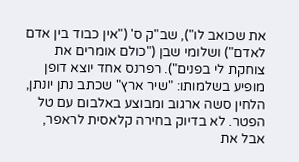את שכואב לו"), שב"ק ס' ("אין כבוד בין אדם לאדם") ושלומי שבן ("כולם אומרים את צוחקת לי בפנים"). רפרנס אחד יוצא דופן מופיע בשלמותו: "שיר ארץ" שכתב נתן יונתן, הלחין סשה ארגוב ומבוצע באלבום עם טל הפטר. לא בדיוק בחירה קלאסית לראפר, אבל את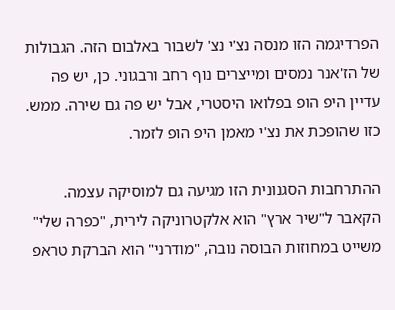הפרדיגמה הזו מנסה נצ'י נצ' לשבור באלבום הזה. הגבולות של הז'אנר נמסים ומייצרים נוף רחב ורבגוני. כן, יש פה עדיין היפ הופ בפלואו היסטרי, אבל יש פה גם שירה. ממש. כזו שהופכת את נצ'י מאמן היפ הופ לזמר.

ההתרחבות הסגנונית הזו מגיעה גם למוסיקה עצמה. הקאבר ל"שיר ארץ" הוא אלקטרוניקה לירית, "כפרה שלי" משייט במחוזות הבוסה נובה, "מודרני" הוא הברקת טראפ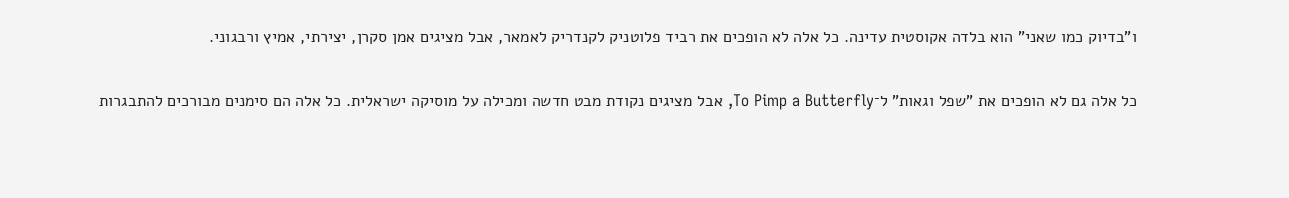ו"בדיוק כמו שאני" הוא בלדה אקוסטית עדינה. כל אלה לא הופכים את רביד פלוטניק לקנדריק לאמאר, אבל מציגים אמן סקרן, יצירתי, אמיץ ורבגוני.

כל אלה גם לא הופכים את "שפל וגאות" ל־To Pimp a Butterfly, אבל מציגים נקודת מבט חדשה ומכילה על מוסיקה ישראלית. כל אלה הם סימנים מבורכים להתבגרות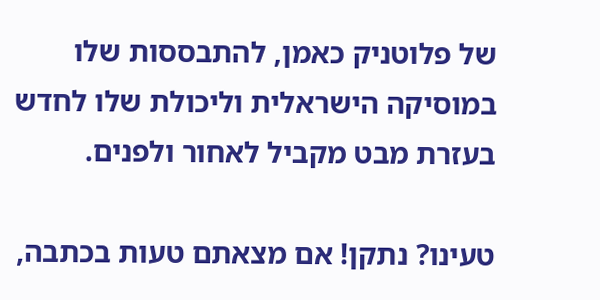של פלוטניק כאמן, להתבססות שלו במוסיקה הישראלית וליכולת שלו לחדש בעזרת מבט מקביל לאחור ולפנים.

טעינו? נתקן! אם מצאתם טעות בכתבה,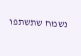נשמח שתשתפו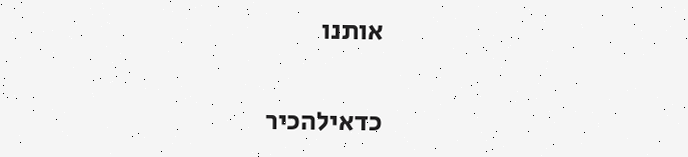אותנו

כדאילהכיר